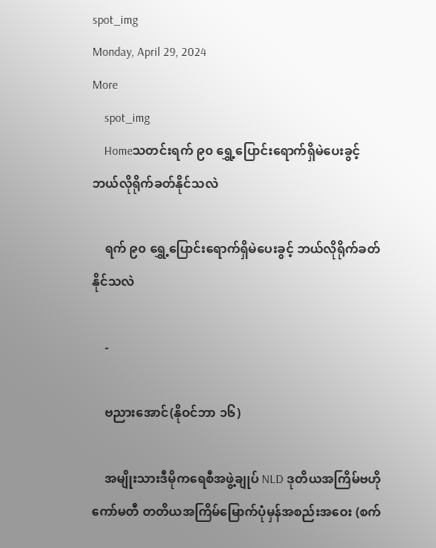spot_img
Monday, April 29, 2024
More
    spot_img
    Homeသတင်းရက် ၉၀ ရွှေ့ပြောင်းရောက်ရှိမဲပေးခွင့် ဘယ်လိုရိုက်ခတ်နိုင်သလဲ

    ရက် ၉၀ ရွှေ့ပြောင်းရောက်ရှိမဲပေးခွင့် ဘယ်လိုရိုက်ခတ်နိုင်သလဲ

    -

    ဗညားအောင်(နိုဝင်ဘာ ၁၆)

    အမျိုးသားဒီမိုကရေစီအဖွဲ့ချုပ် NLD ဒုတိယအကြိမ်ဗဟိုကော်မတီ တတိယအကြိမ်မြောက်ပုံမှန်အစည်းအဝေး (စက်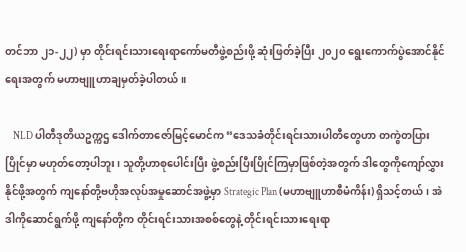တင်ဘာ ၂၁-၂၂) မှာ တိုင်းရင်းသားရေးရာကော်မတီဖွဲ့စည်းဖို့ ဆုံးဖြတ်ခဲ့ပြီး ၂၀၂၀ ရွေးကောက်ပွဲအောင်နိုင်ရေးအတွက် မဟာဗျူဟာချမှတ်ခဲ့ပါတယ်။

    NLD ပါတီဒုတိယဥက္ကဌ ဒေါက်တာဇော်မြင့်မောင်က “ဒေသခံတိုင်းရင်းသားပါတီတွေဟာ တကွဲတပြားပြိုင်မှာ မဟုတ်တော့ပါဘူး၊ သူတို့ဟာစုပေါင်းပြီး ဖွဲ့စည်းပြီးပြိုင်ကြမှာဖြစ်တဲ့အတွက် ဒါတွေကိုကျော်လွှားနိုင်ဖို့အတွက် ကျနော်တို့ဗဟိုအလုပ်အမှုဆောင်အဖွဲ့မှာ Strategic Plan (မဟာဗျူဟာစီမံကိန်း) ရှိသင့်တယ်၊ အဲဒါကိုဆောင်ရွက်ဖို့ ကျနော်တို့က တိုင်းရင်းသားအစစ်တွေနဲ့ တိုင်းရင်းသားရေးရာ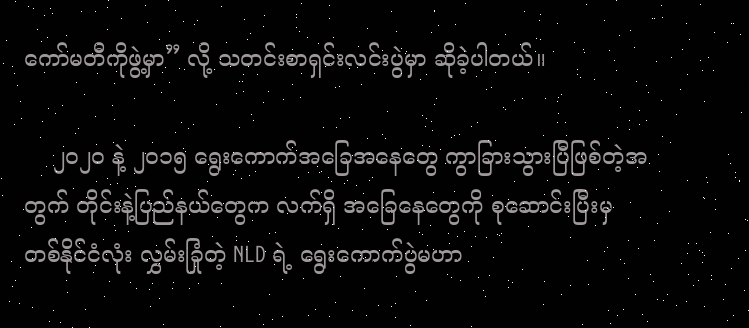ကော်မတီကိုဖွဲ့မှာ” လို့ သတင်းစာရှင်းလင်းပွဲမှာ ဆိုခဲ့ပါတယ်။

    ၂၀၂၀ နဲ့ ၂၀၁၅ ရွေးကောက်အခြေအနေတွေ ကွာခြားသွားပြီဖြစ်တဲ့အတွက် တိုင်းနဲ့ပြည်နယ်တွေက လက်ရှိ အခြေနေတွေကို စုဆောင်းပြီးမှ တစ်နိုင်ငံလုံး လွှမ်းခြုံတဲ့ NLD ရဲ့ ရွေးကောက်ပွဲမဟာ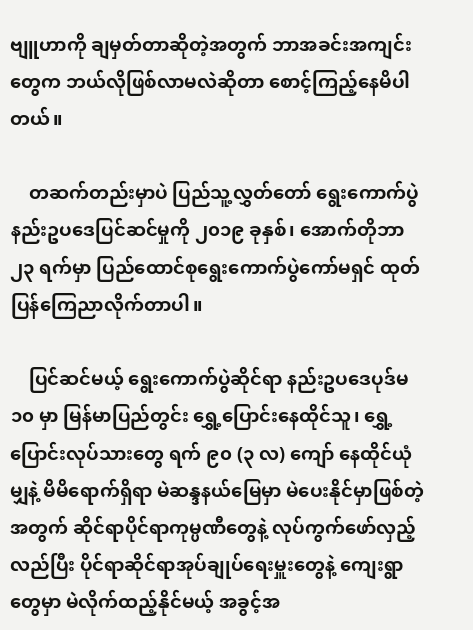ဗျူဟာကို ချမှတ်တာဆိုတဲ့အတွက် ဘာအခင်းအကျင်းတွေက ဘယ်လိုဖြစ်လာမလဲဆိုတာ စောင့်ကြည့်နေမိပါတယ်။

    တဆက်တည်းမှာပဲ ပြည်သူ့လွှတ်တော် ရွေးကောက်ပွဲ နည်းဥပဒေပြင်ဆင်မှုကို ၂၀၁၉ ခုနှစ်၊ အောက်တိုဘာ ၂၃ ရက်မှာ ပြည်ထောင်စုရွေးကောက်ပွဲကော်မရှင် ထုတ်ပြန်ကြေညာလိုက်တာပါ။

    ပြင်ဆင်မယ့် ရွေးကောက်ပွဲဆိုင်ရာ နည်းဥပဒေပုဒ်မ ၁၀ မှာ မြန်မာပြည်တွင်း ရွှေ့ပြောင်းနေထိုင်သူ၊ ရွှေ့ပြောင်းလုပ်သားတွေ ရက် ၉၀ (၃ လ) ကျော် နေထိုင်ယုံမျှနဲ့ မိမိရောက်ရှိရာ မဲဆန္ဒနယ်မြေမှာ မဲပေးနိုင်မှာဖြစ်တဲ့အတွက် ဆိုင်ရာပိုင်ရာကုမ္ပဏီတွေနဲ့ လုပ်ကွက်ဖော်လှည့်လည်ပြီး ပိုင်ရာဆိုင်ရာအုပ်ချုပ်ရေးမှူးတွေနဲ့ ကျေးရွာတွေမှာ မဲလိုက်ထည့်နိုင်မယ့် အခွင့်အ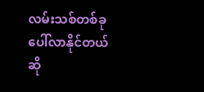လမ်းသစ်တစ်ခု ပေါ်လာနိုင်တယ်ဆို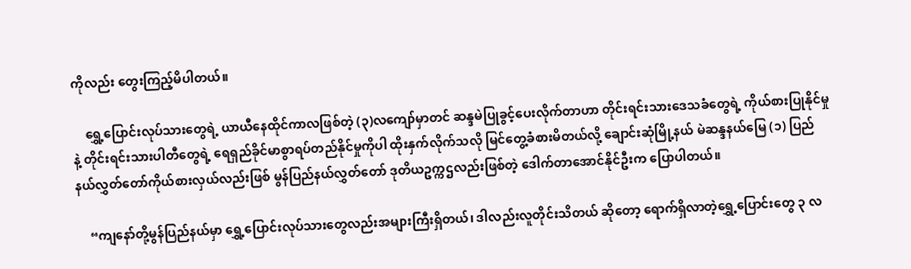ကိုလည်း တွေးကြည့်မိပါတယ်။

    ရွှေ့ပြောင်းလုပ်သားတွေရဲ့ ယာယီနေထိုင်ကာလဖြစ်တဲ့ (၃)လကျော်မှာတင် ဆန္ဒမဲပြုခွင့်ပေးလိုက်တာဟာ တိုင်းရင်းသားဒေသခံတွေရဲ့ ကိုယ်စားပြုနိုင်မှုနဲ့ တိုင်းရင်းသားပါတီတွေရဲ့ ရေရှည်ခိုင်မာစွာရပ်တည်နိုင်မှုကိုပါ ထိုးနှက်လိုက်သလို မြင်တွေ့ခံစားမိတယ်လို့ ချောင်းဆုံမြို့နယ် မဲဆန္ဒနယ်မြေ (၁) ပြည်နယ်လွှတ်တော်ကိုယ်စားလှယ်လည်းဖြစ် မွန်ပြည်နယ်လွှတ်တော် ဒုတိယဥက္ကဌလည်းဖြစ်တဲ့ ဒေါက်တာအောင်နိုင်ဦးက ပြောပါတယ်။

    “ကျနော်တို့မွန်ပြည်နယ်မှာ ရွှေ့ပြောင်းလုပ်သားတွေလည်းအများကြီးရှိတယ်၊ ဒါလည်းလူတိုင်းသိတယ် ဆိုတော့ ရောက်ရှိလာတဲ့ရွှေ့ပြောင်းတွေ ၃ လ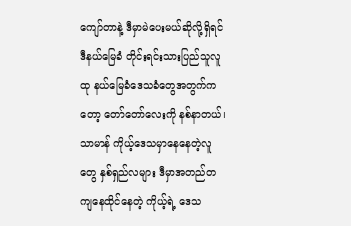ကျော်တာနဲ့ ဒီမှာမဲပေးမယ်ဆိုလို့ရှိရင် ဒီနယ်မြေခံ တိုင်းရင်းသားပြည်သူလူထု နယ်မြေခံဒေသခံတွေအတွက်ကတော့ တော်တော်လေးကို နစ်နာတယ်၊ သာမာန် ကိုယ့်ဒေသမှာနေနေတဲ့လူတွေ နှစ်ရှည်လများ ဒီမှာအတည်တကျနေထိုင်နေတဲ့ ကိုယ့်ရဲ့ ဒေသ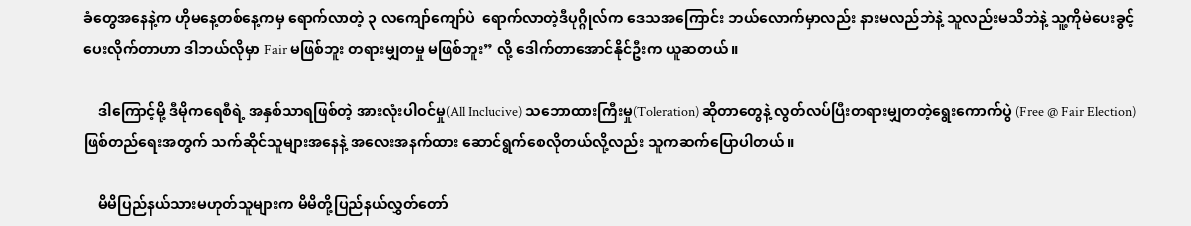ခံတွေအနေနဲ့က ဟိုမနေ့တစ်နေ့ကမှ ရောက်လာတဲ့ ၃ လကျော်ကျော်ပဲ  ရောက်လာတဲ့ဒီပုဂ္ဂိုလ်က ဒေသအကြောင်း ဘယ်လောက်မှာလည်း နားမလည်ဘဲနဲ့ သူလည်းမသိဘဲနဲ့ သူ့ကိုမဲပေးခွင့်ပေးလိုက်တာဟာ ဒါဘယ်လိုမှာ Fair မဖြစ်ဘူး တရားမျှတမှု မဖြစ်ဘူး” လို့ ဒေါက်တာအောင်နိုင်ဦးက ယူဆတယ်။

    ဒါကြောင့်မို့ ဒီမိုကရေစီရဲ့ အနှစ်သာရဖြစ်တဲ့ အားလုံးပါဝင်မှု(All Inclucive) သဘောထားကြီးမှု(Toleration) ဆိုတာတွေနဲ့ လွတ်လပ်ပြီးတရားမျှတတဲ့ရွေးကောက်ပွဲ (Free @ Fair Election) ဖြစ်တည်ရေးအတွက် သက်ဆိုင်သူများအနေနဲ့ အလေးအနက်ထား ဆောင်ရွက်စေလိုတယ်လို့လည်း သူကဆက်ပြောပါတယ်။

    မိမိပြည်နယ်သားမဟုတ်သူများက မိမိတို့ပြည်နယ်လွှတ်တော်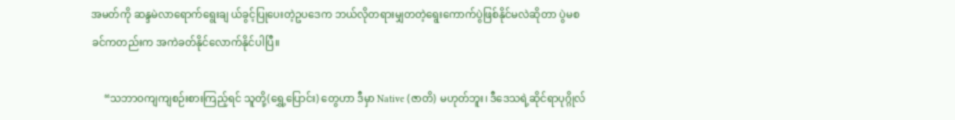အမတ်ကို ဆန္ဒမဲလာရောက်ရွေးချ ယ်ခွင့်ပြုပေးတဲ့ဥပဒေက ဘယ်လိုတရားမျှတတဲ့ရွေးကောက်ပွဲဖြစ်နိုင်မလဲဆိုတာ ပွဲမစခင်ကတည်းက အကဲခတ်နိုင်လောက်နိုင်ပါပြီ။

     “သဘာဝကျကျစဉ်းစားကြည့်ရင် သူတို့(ရွှေ့ပြောင်း) တွေဟာ ဒီမှာ Native (ဇာတိ) မဟုတ်ဘူး၊ ဒီဒေသရဲ့ဆိုင်ရာပုဂ္ဂိုလ်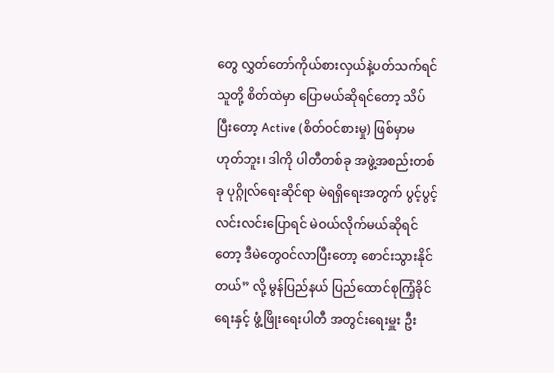တွေ လွှတ်တော်ကိုယ်စားလှယ်နဲ့ပတ်သက်ရင် သူတို့ စိတ်ထဲမှာ ပြောမယ်ဆိုရင်တော့ သိပ်ပြီးတော့ Active (စိတ်ဝင်စားမှု) ဖြစ်မှာမဟုတ်ဘူး၊ ဒါကို ပါတီတစ်ခု အဖွဲ့အစည်းတစ်ခု ပုဂ္ဂိုလ်ရေးဆိုင်ရာ မဲရရှိရေးအတွက် ပွင့်ပွင့်လင်းလင်းပြောရင် မဲဝယ်လိုက်မယ်ဆိုရင်တော့ ဒီမဲတွေဝင်လာပြီးတော့ စောင်းသွားနိုင်တယ်” လို့ မွန်ပြည်နယ် ပြည်ထောင်စုကြံ့ခိုင်ရေးနှင့် ဖွံ့ဖြိုးရေးပါတီ အတွင်းရေးမှူး ဦး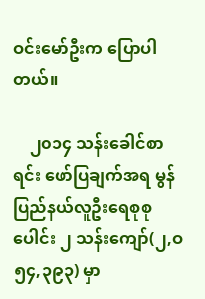ဝင်းမော်ဦးက ပြောပါတယ်။

    ၂၀၁၄ သန်းခေါင်စာရင်း ဖော်ပြချက်အရ မွန်ပြည်နယ်လူဦးရေစုစုပေါင်း ၂ သန်းကျော်(၂,ဝ၅၄,၃၉၃) မှာ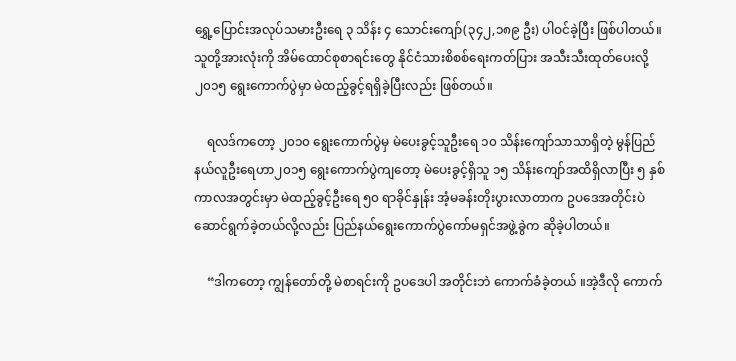ရွှေ့ပြောင်းအလုပ်သမားဦးရေ ၃ သိန်း ၄ သောင်းကျော်(၃၄၂,၁၈၉ ဦး) ပါဝင်ခဲ့ပြီး ဖြစ်ပါတယ်။ သူတို့အားလုံးကို အိမ်ထောင်စုစာရင်းတွေ နိုင်ငံသားစိစစ်ရေးကတ်ပြား အသီးသီးထုတ်ပေးလို့ ၂၀၁၅ ရွေးကောက်ပွဲမှာ မဲထည့်ခွင့်ရရှိခဲ့ပြီးလည်း ဖြစ်တယ်။

    ရလဒ်ကတော့ ၂၀၁၀ ရွေးကောက်ပွဲမှ မဲပေးခွင့်သူဦးရေ ၁၀ သိန်းကျော်သာသာရှိတဲ့ မွန်ပြည်နယ်လူဦးရေဟာ၂၀၁၅ ရွေးကောက်ပွဲကျတော့ မဲပေးခွင့်ရှိသူ ၁၅ သိန်းကျော်အထိရှိလာပြီး ၅ နှစ်ကာလအတွင်းမှာ မဲထည့်ခွင့်ဦးရေ ၅၀ ရာခိုင်နှုန်း အံ့မခန်းတိုးပွားလာတာက ဥပဒေအတိုင်းပဲ ဆောင်ရွက်ခဲ့တယ်လို့လည်း ပြည်နယ်ရွေးကောက်ပွဲကော်မရှင်အဖွဲ့ခွဲက ဆိုခဲ့ပါတယ်။

    “ဒါကတော့ ကျွန်တော်တို့ မဲစာရင်းကို ဥပဒေပါ အတိုင်းဘဲ ကောက်ခံခဲ့တယ် ။အဲ့ဒီလို ကောက်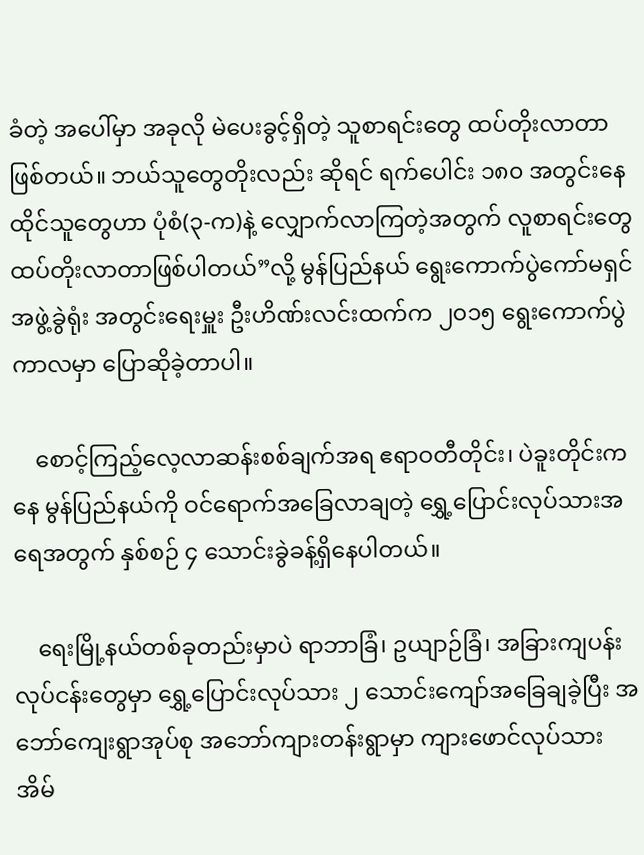ခံတဲ့ အပေါ်မှာ အခုလို မဲပေးခွင့်ရှိတဲ့ သူစာရင်းတွေ ထပ်တိုးလာတာဖြစ်တယ်။ ဘယ်သူတွေတိုးလည်း ဆိုရင် ရက်ပေါင်း ၁၈၀ အတွင်းနေထိုင်သူတွေဟာ ပုံစံ(၃-က)နဲ့ လျှောက်လာကြတဲ့အတွက် လူစာရင်းတွေ ထပ်တိုးလာတာဖြစ်ပါတယ်”လို့ မွန်ပြည်နယ် ရွေးကောက်ပွဲကော်မရှင်အဖွဲ့ခွဲရုံး အတွင်းရေးမှူး ဦးဟိဏ်းလင်းထက်က ၂၀၁၅ ရွေးကောက်ပွဲကာလမှာ ပြောဆိုခဲ့တာပါ။

    စောင့်ကြည့်လေ့လာဆန်းစစ်ချက်အရ ဧရာဝတီတိုင်း၊ ပဲခူးတိုင်းကနေ မွန်ပြည်နယ်ကို ဝင်ရောက်အခြေလာချတဲ့ ရွှေ့ပြောင်းလုပ်သားအရေအတွက် နှစ်စဉ် ၄ သောင်းခွဲခန့်ရှိနေပါတယ်။

    ရေးမြို့နယ်တစ်ခုတည်းမှာပဲ ရာဘာခြံ၊ ဥယျာဉ်ခြံ၊ အခြားကျပန်းလုပ်ငန်းတွေမှာ ရွှေ့ပြောင်းလုပ်သား ၂ သောင်းကျော်အခြေချခဲ့ပြီး အဘော်ကျေးရွာအုပ်စု အဘော်ကျားတန်းရွာမှာ ကျားဖောင်လုပ်သား အိမ်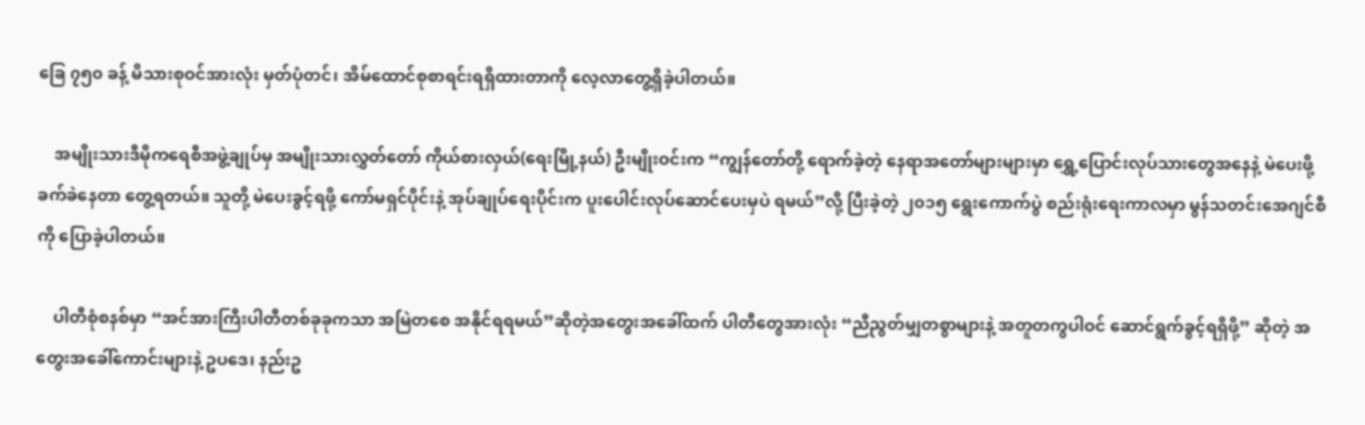ခြေ ၇၅၀ ခန့် မိသားစုဝင်အားလုံး မှတ်ပုံတင်၊ အိမ်ထောင်စုစာရင်းရရှိထားတာကို လေ့လာတွေ့ရှိခဲ့ပါတယ်။

    အမျိုးသားဒီမိုကရေစီအဖွဲ့ချုပ်မှ အမျိုးသားလွှတ်တော် ကိုယ်စားလှယ်(ရေးမြို့နယ်) ဦးမျိုးဝင်းက “ကျွန်တော်တို့ ရောက်ခဲ့တဲ့ နေရာအတော်များများမှာ ရွှေ့ပြောင်းလုပ်သားတွေအနေနဲ့ မဲပေးဖို့ ခက်ခဲနေတာ တွေ့ရတယ်။ သူတို့ မဲပေးခွင့်ရဖို့ ကော်မရှင်ပိုင်းနဲ့ အုပ်ချုပ်ရေးပိုင်းက ပူးပေါင်းလုပ်ဆောင်ပေးမှပဲ ရမယ်”လို့ ပြီးခဲ့တဲ့ ၂၀၁၅ ရွေးကောက်ပွဲ စည်းရုံးရေးကာလမှာ မွန်သတင်းအေဂျင်စီကို ပြောခဲ့ပါတယ်။

    ပါတီစုံစနစ်မှာ “အင်အားကြီးပါတီတစ်ခုခုကသာ အမြဲတစေ အနိုင်ရရမယ်”ဆိုတဲ့အတွေးအခေါ်ထက် ပါတီတွေအားလုံး “ညီညွတ်မျှတစွာများနဲ့ အတူတကွပါဝင် ဆောင်ရွက်ခွင့်ရရှိဖို့” ဆိုတဲ့ အတွေးအခေါ်ကောင်းများနဲ့ ဥပဒေ၊ နည်းဥ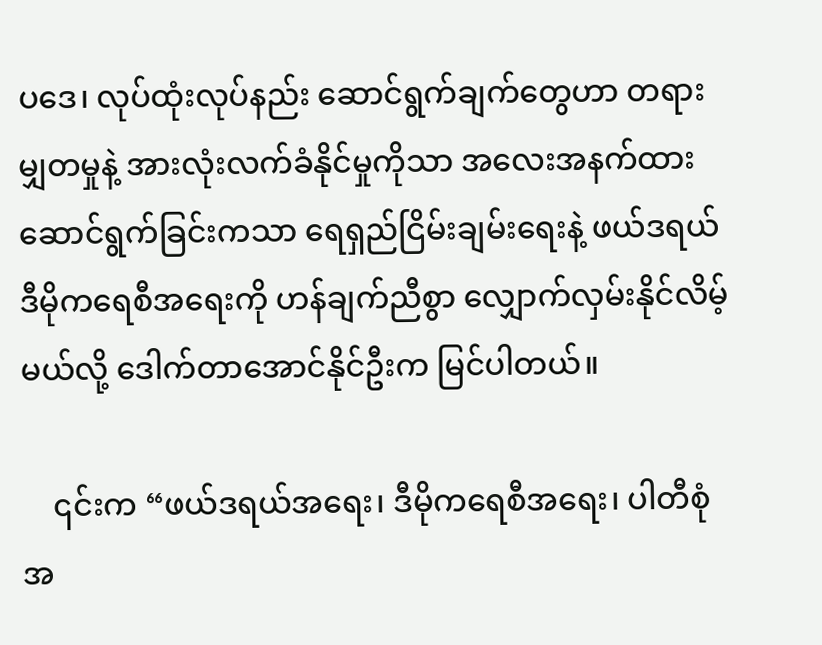ပဒေ၊ လုပ်ထုံးလုပ်နည်း ဆောင်ရွက်ချက်တွေဟာ တရားမျှတမှုနဲ့ အားလုံးလက်ခံနိုင်မှုကိုသာ အလေးအနက်ထား ဆောင်ရွက်ခြင်းကသာ ရေရှည်ငြိမ်းချမ်းရေးနဲ့ ဖယ်ဒရယ်ဒီမိုကရေစီအရေးကို ဟန်ချက်ညီစွာ လျှောက်လှမ်းနိုင်လိမ့်မယ်လို့ ဒေါက်တာအောင်နိုင်ဦးက မြင်ပါတယ်။

    ၎င်းက “ဖယ်ဒရယ်အရေး၊ ဒီမိုကရေစီအရေး၊ ပါတီစုံအ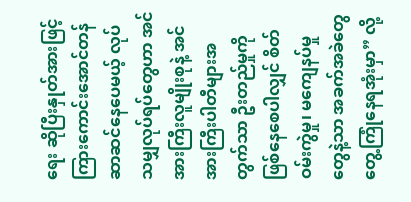ရေး ဆိုပြီးနှုတ်အားဖြင့် ကြားကောင်းအောင်တန်ဆာဆင်နေပေမယ့် လုပ်သမျှလုပ်ရပ်တွေဟာ အင်အားကြီးလူမျိုးစုနဲ့ အင်အားကြီးပါတီများအတွက်သာ ဦးတည်မှုကို ဖြစ်နေစေပါလျှင် စိတ်ဝမ်းကွဲမှု၊ မကျေနပ်မှုတွေနဲ့သာ အခက်အခဲတွေ တွေ့ကြုံနေရအုံးမှာ” လို့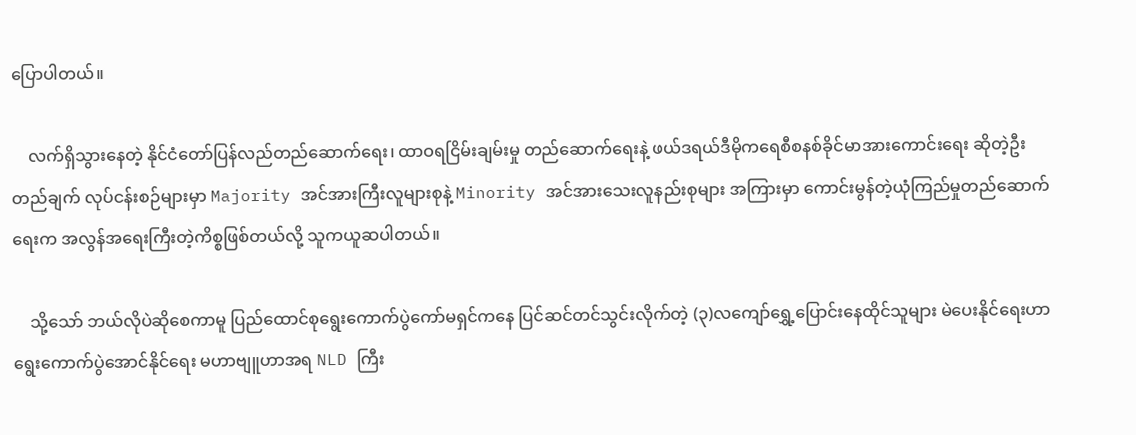ပြောပါတယ်။

    လက်ရှိသွားနေတဲ့ နိုင်ငံတော်ပြန်လည်တည်ဆောက်ရေး၊ ထာဝရငြိမ်းချမ်းမှု တည်ဆောက်ရေးနဲ့ ဖယ်ဒရယ်ဒီမိုကရေစီစနစ်ခိုင်မာအားကောင်းရေး ဆိုတဲ့ဦးတည်ချက် လုပ်ငန်းစဉ်များမှာ Majority အင်အားကြီးလူများစုနဲ့ Minority အင်အားသေးလူနည်းစုများ အကြားမှာ ကောင်းမွန်တဲ့ယုံကြည်မှုတည်ဆောက်ရေးက အလွန်အရေးကြီးတဲ့ကိစ္စဖြစ်တယ်လို့ သူကယူဆပါတယ်။

    သို့သော် ဘယ်လိုပဲဆိုစေကာမူ ပြည်ထောင်စုရွေးကောက်ပွဲကော်မရှင်ကနေ ပြင်ဆင်တင်သွင်းလိုက်တဲ့ (၃)လကျော်ရွှေ့ပြောင်းနေထိုင်သူများ မဲပေးနိုင်ရေးဟာ ရွေးကောက်ပွဲအောင်နိုင်ရေး မဟာဗျူဟာအရ NLD ကြီး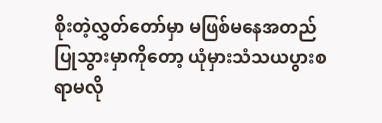စိုးတဲ့လွှတ်တော်မှာ မဖြစ်မနေအတည်ပြုသွားမှာကိုတော့ ယုံမှားသံသယပွားစရာမလို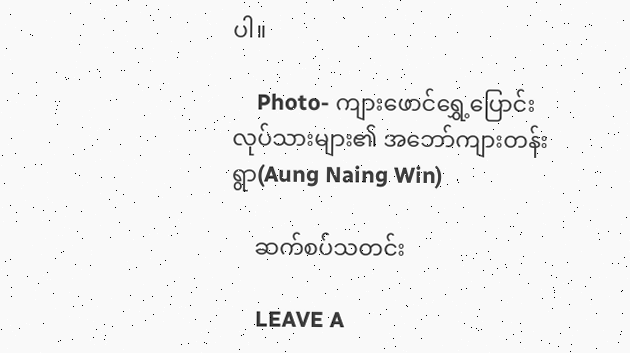ပါ။

    Photo- ကျားဖောင်ရွှေ့ပြောင်းလုပ်သားများ၏ အဘော်ကျားတန်းရွာ(Aung Naing Win)

    ဆက်စပ်သတင်း

    LEAVE A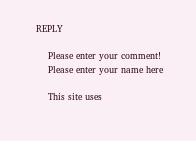REPLY

    Please enter your comment!
    Please enter your name here

    This site uses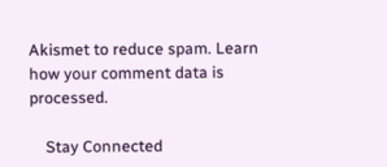Akismet to reduce spam. Learn how your comment data is processed.

    Stay Connected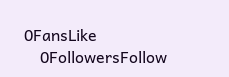0FansLike
    0FollowersFollow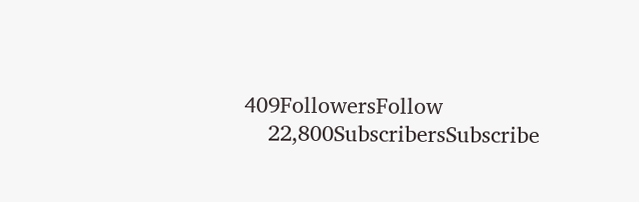409FollowersFollow
    22,800SubscribersSubscribe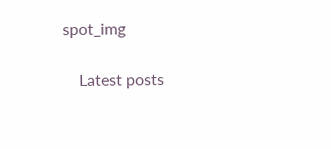spot_img

    Latest posts